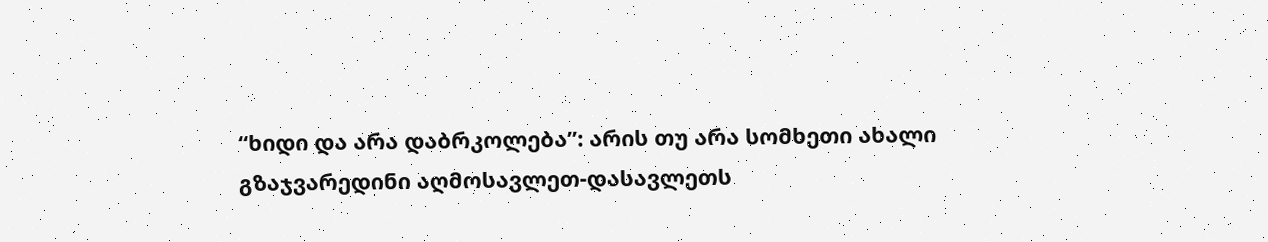“ხიდი და არა დაბრკოლება”: არის თუ არა სომხეთი ახალი გზაჯვარედინი აღმოსავლეთ-დასავლეთს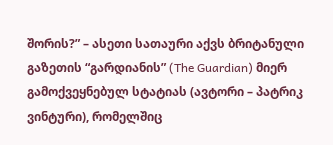შორის?” – ასეთი სათაური აქვს ბრიტანული გაზეთის “გარდიანის” (The Guardian) მიერ გამოქვეყნებულ სტატიას (ავტორი – პატრიკ ვინტური), რომელშიც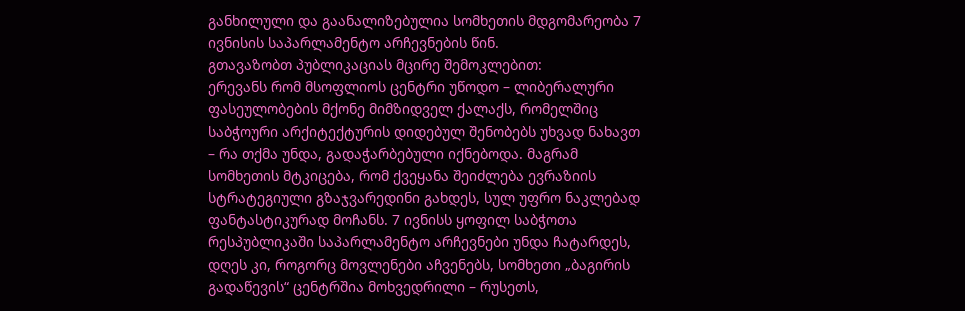განხილული და გაანალიზებულია სომხეთის მდგომარეობა 7 ივნისის საპარლამენტო არჩევნების წინ.
გთავაზობთ პუბლიკაციას მცირე შემოკლებით:
ერევანს რომ მსოფლიოს ცენტრი უწოდო – ლიბერალური ფასეულობების მქონე მიმზიდველ ქალაქს, რომელშიც საბჭოური არქიტექტურის დიდებულ შენობებს უხვად ნახავთ – რა თქმა უნდა, გადაჭარბებული იქნებოდა. მაგრამ სომხეთის მტკიცება, რომ ქვეყანა შეიძლება ევრაზიის სტრატეგიული გზაჯვარედინი გახდეს, სულ უფრო ნაკლებად ფანტასტიკურად მოჩანს. 7 ივნისს ყოფილ საბჭოთა რესპუბლიკაში საპარლამენტო არჩევნები უნდა ჩატარდეს, დღეს კი, როგორც მოვლენები აჩვენებს, სომხეთი „ბაგირის გადაწევის“ ცენტრშია მოხვედრილი – რუსეთს,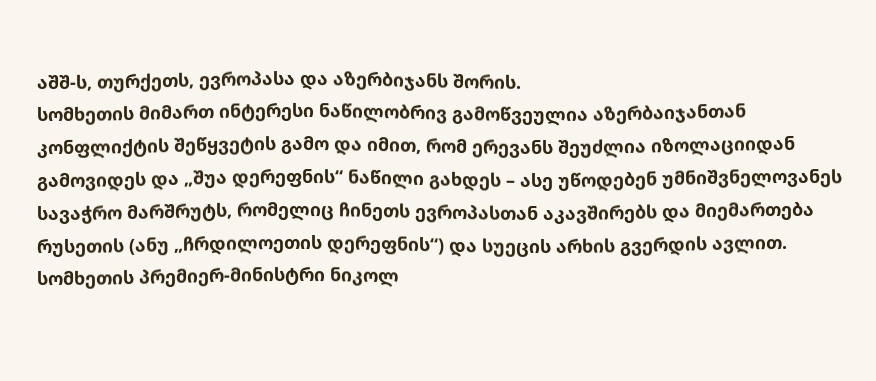აშშ-ს, თურქეთს, ევროპასა და აზერბიჯანს შორის.
სომხეთის მიმართ ინტერესი ნაწილობრივ გამოწვეულია აზერბაიჯანთან კონფლიქტის შეწყვეტის გამო და იმით, რომ ერევანს შეუძლია იზოლაციიდან გამოვიდეს და „შუა დერეფნის“ ნაწილი გახდეს – ასე უწოდებენ უმნიშვნელოვანეს სავაჭრო მარშრუტს, რომელიც ჩინეთს ევროპასთან აკავშირებს და მიემართება რუსეთის (ანუ „ჩრდილოეთის დერეფნის“) და სუეცის არხის გვერდის ავლით.
სომხეთის პრემიერ-მინისტრი ნიკოლ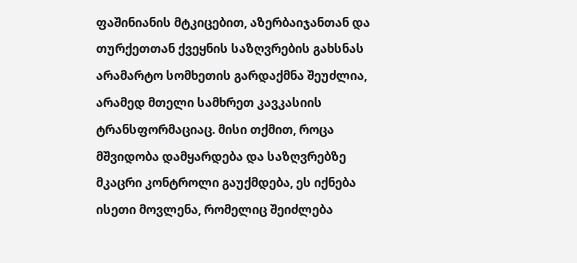ფაშინიანის მტკიცებით, აზერბაიჯანთან და თურქეთთან ქვეყნის საზღვრების გახსნას არამარტო სომხეთის გარდაქმნა შეუძლია, არამედ მთელი სამხრეთ კავკასიის ტრანსფორმაციაც. მისი თქმით, როცა მშვიდობა დამყარდება და საზღვრებზე მკაცრი კონტროლი გაუქმდება, ეს იქნება ისეთი მოვლენა, რომელიც შეიძლება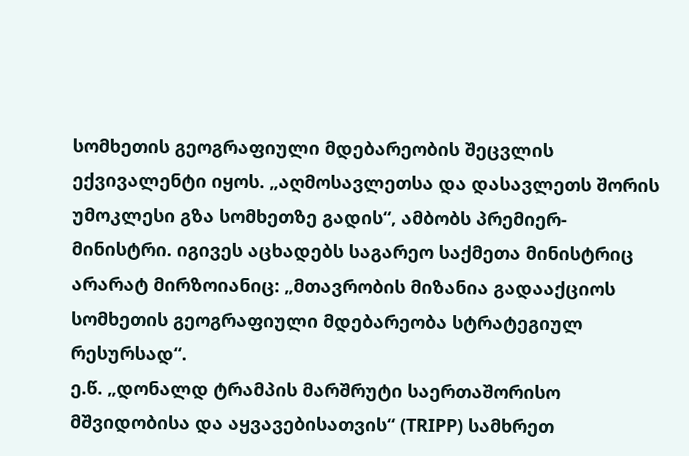სომხეთის გეოგრაფიული მდებარეობის შეცვლის ექვივალენტი იყოს. „აღმოსავლეთსა და დასავლეთს შორის უმოკლესი გზა სომხეთზე გადის“, ამბობს პრემიერ-მინისტრი. იგივეს აცხადებს საგარეო საქმეთა მინისტრიც არარატ მირზოიანიც: „მთავრობის მიზანია გადააქციოს სომხეთის გეოგრაფიული მდებარეობა სტრატეგიულ რესურსად“.
ე.წ. „დონალდ ტრამპის მარშრუტი საერთაშორისო მშვიდობისა და აყვავებისათვის“ (TRIPP) სამხრეთ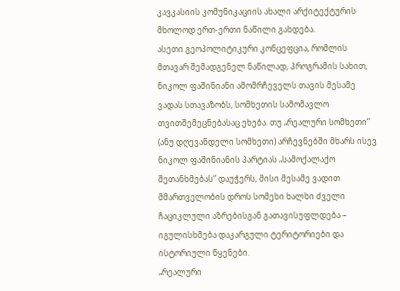კავკასიის კომუნიკაციის ახალი არქიტექტურის მხოლოდ ერთ-ერთი ნაწილი გახდება.
ასეთი გეოპოლიტიკური კონცეფცია, რომლის მთავარ შემადგენელ ნაწილად, პროგრამის სახით, ნიკოლ ფაშინიანი ამომრჩეველს თავის მესამე ვადას სთავაზობს, სომხეთის სამომავლო თვითშემეცნებასაც ეხება. თუ „რეალური სომხეთი“ (ანუ დღევანდელი სომხეთი) არჩევნებში მხარს ისევ ნიკოლ ფაშინიანის პარტიას „სამოქალაქო შეთანხმებას“ დაუჭერს, მისი მესამე ვადით მმართველობის დროს სომეხი ხალხი ძველი ჩაციკლული აზრებისგან გათავისუფლდება – იგულისხმება დაკარგული ტერიტორიები და ისტორიული წყენები.
„რეალური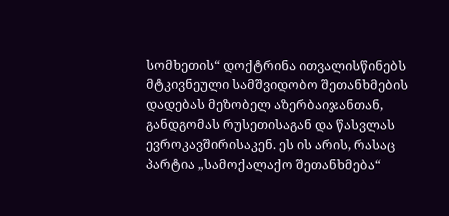სომხეთის“ დოქტრინა ითვალისწინებს მტკივნეული სამშვიდობო შეთანხმების დადებას მეზობელ აზერბაიჯანთან, განდგომას რუსეთისაგან და წასვლას ევროკავშირისაკენ. ეს ის არის, რასაც პარტია „სამოქალაქო შეთანხმება“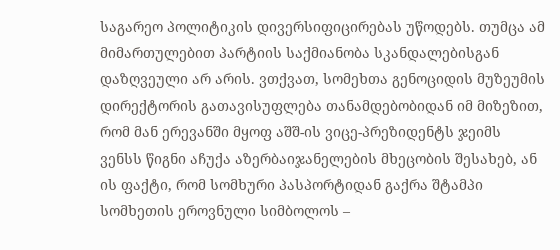საგარეო პოლიტიკის დივერსიფიცირებას უწოდებს. თუმცა ამ მიმართულებით პარტიის საქმიანობა სკანდალებისგან დაზღვეული არ არის. ვთქვათ, სომეხთა გენოციდის მუზეუმის დირექტორის გათავისუფლება თანამდებობიდან იმ მიზეზით, რომ მან ერევანში მყოფ აშშ-ის ვიცე-პრეზიდენტს ჯეიმს ვენსს წიგნი აჩუქა აზერბაიჯანელების მხეცობის შესახებ, ან ის ფაქტი, რომ სომხური პასპორტიდან გაქრა შტამპი სომხეთის ეროვნული სიმბოლოს –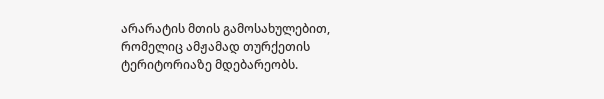არარატის მთის გამოსახულებით, რომელიც ამჟამად თურქეთის ტერიტორიაზე მდებარეობს.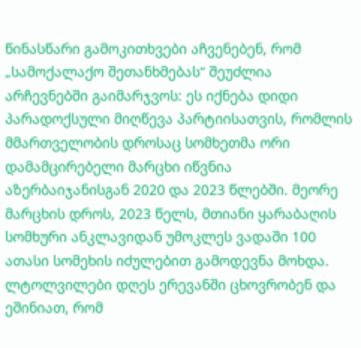წინასწარი გამოკითხვები აჩვენებენ, რომ „სამოქალაქო შეთანხმებას“ შეუძლია არჩევნებში გაიმარჯვოს: ეს იქნება დიდი პარადოქსული მიღწევა პარტიისათვის, რომლის მმართველობის დროსაც სომხეთმა ორი დამამცირებელი მარცხი იწვნია აზერბაიჯანისგან 2020 და 2023 წლებში. მეორე მარცხის დროს, 2023 წელს, მთიანი ყარაბაღის სომხური ანკლავიდან უმოკლეს ვადაში 100 ათასი სომეხის იძულებით გამოდევნა მოხდა. ლტოლვილები დღეს ერევანში ცხოვრობენ და ეშინიათ, რომ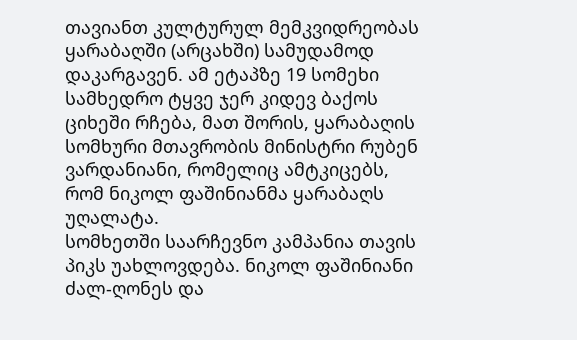თავიანთ კულტურულ მემკვიდრეობას ყარაბაღში (არცახში) სამუდამოდ დაკარგავენ. ამ ეტაპზე 19 სომეხი სამხედრო ტყვე ჯერ კიდევ ბაქოს ციხეში რჩება, მათ შორის, ყარაბაღის სომხური მთავრობის მინისტრი რუბენ ვარდანიანი, რომელიც ამტკიცებს, რომ ნიკოლ ფაშინიანმა ყარაბაღს უღალატა.
სომხეთში საარჩევნო კამპანია თავის პიკს უახლოვდება. ნიკოლ ფაშინიანი ძალ-ღონეს და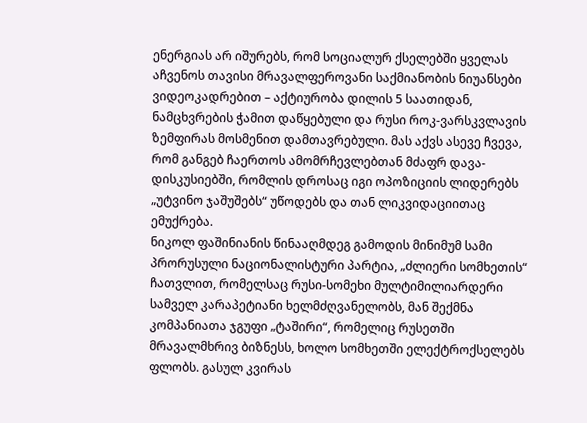ენერგიას არ იშურებს, რომ სოციალურ ქსელებში ყველას აჩვენოს თავისი მრავალფეროვანი საქმიანობის ნიუანსები ვიდეოკადრებით – აქტიურობა დილის 5 საათიდან, ნამცხვრების ჭამით დაწყებული და რუსი როკ-ვარსკვლავის ზემფირას მოსმენით დამთავრებული. მას აქვს ასევე ჩვევა, რომ განგებ ჩაერთოს ამომრჩევლებთან მძაფრ დავა-დისკუსიებში, რომლის დროსაც იგი ოპოზიციის ლიდერებს „უტვინო ჯაშუშებს“ უწოდებს და თან ლიკვიდაციითაც ემუქრება.
ნიკოლ ფაშინიანის წინააღმდეგ გამოდის მინიმუმ სამი პრორუსული ნაციონალისტური პარტია, „ძლიერი სომხეთის“ ჩათვლით, რომელსაც რუსი-სომეხი მულტიმილიარდერი სამველ კარაპეტიანი ხელმძღვანელობს, მან შექმნა კომპანიათა ჯგუფი „ტაშირი“, რომელიც რუსეთში მრავალმხრივ ბიზნესს, ხოლო სომხეთში ელექტროქსელებს ფლობს. გასულ კვირას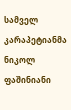სამველ კარაპეტიანმა ნიკოლ ფაშინიანი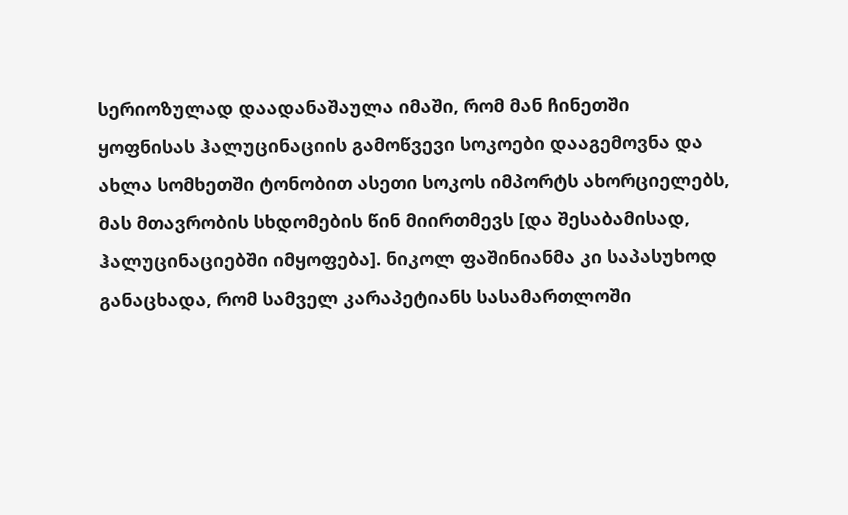სერიოზულად დაადანაშაულა იმაში, რომ მან ჩინეთში ყოფნისას ჰალუცინაციის გამოწვევი სოკოები დააგემოვნა და ახლა სომხეთში ტონობით ასეთი სოკოს იმპორტს ახორციელებს, მას მთავრობის სხდომების წინ მიირთმევს [და შესაბამისად, ჰალუცინაციებში იმყოფება]. ნიკოლ ფაშინიანმა კი საპასუხოდ განაცხადა, რომ სამველ კარაპეტიანს სასამართლოში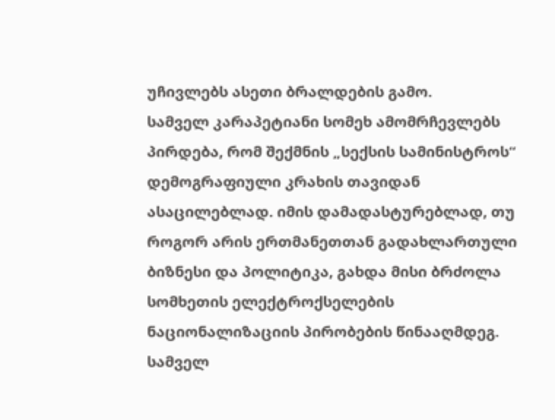უჩივლებს ასეთი ბრალდების გამო.
სამველ კარაპეტიანი სომეხ ამომრჩევლებს პირდება, რომ შექმნის „სექსის სამინისტროს“ დემოგრაფიული კრახის თავიდან ასაცილებლად. იმის დამადასტურებლად, თუ როგორ არის ერთმანეთთან გადახლართული ბიზნესი და პოლიტიკა, გახდა მისი ბრძოლა სომხეთის ელექტროქსელების ნაციონალიზაციის პირობების წინააღმდეგ.
სამველ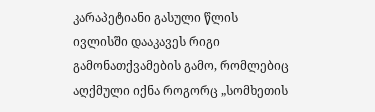კარაპეტიანი გასული წლის ივლისში დააკავეს რიგი გამონათქვამების გამო, რომლებიც აღქმული იქნა როგორც „სომხეთის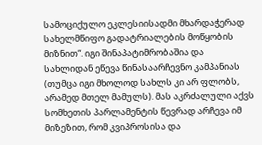სამოციქულო ეკლესიისადმი მხარდაჭერად სახელმწიფო გადატრიალების მოწყობის მიზნით“. იგი შინაპატიმრობაშია და სახლიდან ეწევა წინასაარჩევნო კამპანიას (თუმცა იგი მხოლოდ სახლს კი არ ფლობს, არამედ მთელ მამულს). მას აკრძალული აქვს სომხეთის პარლამენტის წევრად არჩევა იმ მიზეზით, რომ კვიპროსისა და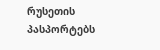რუსეთის პასპორტებს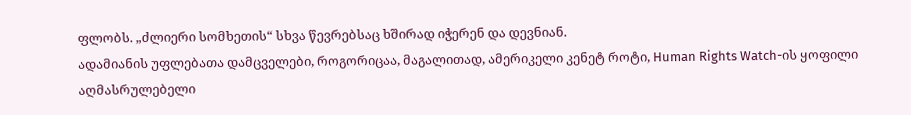ფლობს. „ძლიერი სომხეთის“ სხვა წევრებსაც ხშირად იჭერენ და დევნიან.
ადამიანის უფლებათა დამცველები, როგორიცაა, მაგალითად, ამერიკელი კენეტ როტი, Human Rights Watch-ის ყოფილი აღმასრულებელი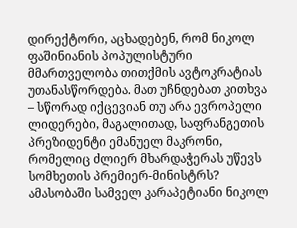დირექტორი, აცხადებენ, რომ ნიკოლ ფაშინიანის პოპულისტური მმართველობა თითქმის ავტოკრატიას უთანასწორდება. მათ უჩნდებათ კითხვა – სწორად იქცევიან თუ არა ევროპელი ლიდერები, მაგალითად, საფრანგეთის პრეზიდენტი ემანუელ მაკრონი, რომელიც ძლიერ მხარდაჭერას უწევს სომხეთის პრემიერ-მინისტრს?
ამასობაში სამველ კარაპეტიანი ნიკოლ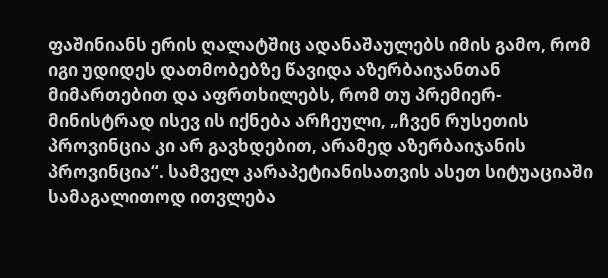ფაშინიანს ერის ღალატშიც ადანაშაულებს იმის გამო, რომ იგი უდიდეს დათმობებზე წავიდა აზერბაიჯანთან მიმართებით და აფრთხილებს, რომ თუ პრემიერ-მინისტრად ისევ ის იქნება არჩეული, „ჩვენ რუსეთის პროვინცია კი არ გავხდებით, არამედ აზერბაიჯანის პროვინცია“. სამველ კარაპეტიანისათვის ასეთ სიტუაციაში სამაგალითოდ ითვლება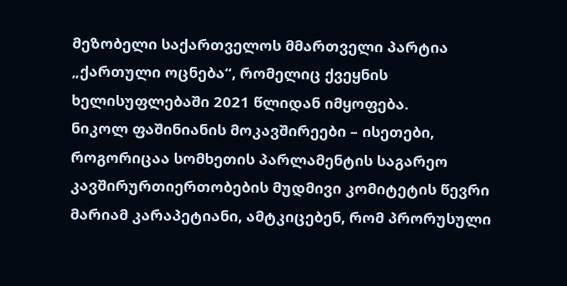მეზობელი საქართველოს მმართველი პარტია „ქართული ოცნება“, რომელიც ქვეყნის ხელისუფლებაში 2021 წლიდან იმყოფება.
ნიკოლ ფაშინიანის მოკავშირეები – ისეთები, როგორიცაა სომხეთის პარლამენტის საგარეო კავშირურთიერთობების მუდმივი კომიტეტის წევრი მარიამ კარაპეტიანი, ამტკიცებენ, რომ პრორუსული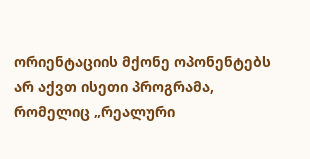ორიენტაციის მქონე ოპონენტებს არ აქვთ ისეთი პროგრამა, რომელიც „რეალური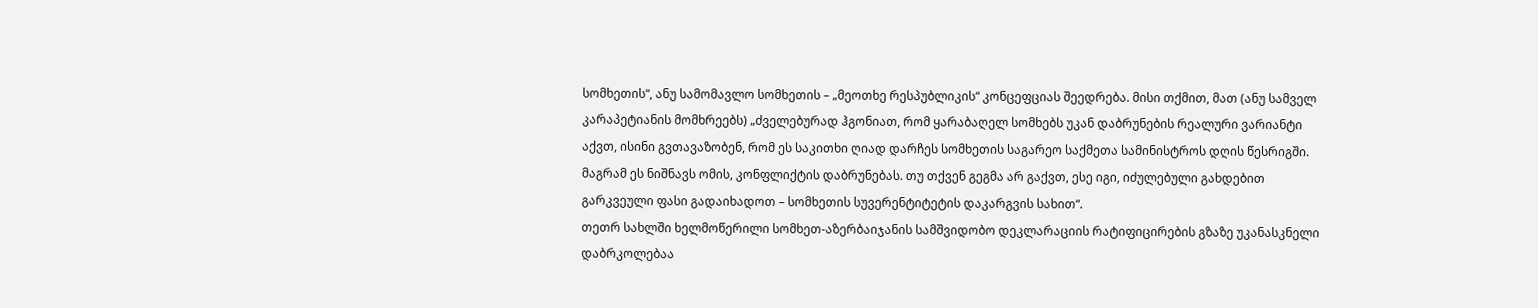სომხეთის“, ანუ სამომავლო სომხეთის – „მეოთხე რესპუბლიკის“ კონცეფციას შეედრება. მისი თქმით, მათ (ანუ სამველ კარაპეტიანის მომხრეებს) „ძველებურად ჰგონიათ, რომ ყარაბაღელ სომხებს უკან დაბრუნების რეალური ვარიანტი აქვთ, ისინი გვთავაზობენ, რომ ეს საკითხი ღიად დარჩეს სომხეთის საგარეო საქმეთა სამინისტროს დღის წესრიგში. მაგრამ ეს ნიშნავს ომის, კონფლიქტის დაბრუნებას. თუ თქვენ გეგმა არ გაქვთ, ესე იგი, იძულებული გახდებით გარკვეული ფასი გადაიხადოთ – სომხეთის სუვერენტიტეტის დაკარგვის სახით“.
თეთრ სახლში ხელმოწერილი სომხეთ-აზერბაიჯანის სამშვიდობო დეკლარაციის რატიფიცირების გზაზე უკანასკნელი დაბრკოლებაა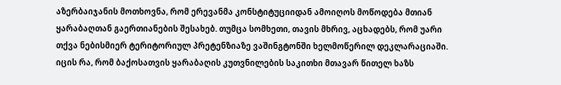აზერბაიჯანის მოთხოვნა, რომ ერევანმა კონსტიტუციიდან ამოიღოს მოწოდება მთიან ყარაბაღთან გაერთიანების შესახებ. თუმცა სომხეთი, თავის მხრივ, აცხადებს, რომ უარი თქვა ნებისმიერ ტერიტორიულ პრეტენზიაზე ვაშინგტონში ხელმოწერილ დეკლარაციაში.
იცის რა, რომ ბაქოსათვის ყარაბაღის კუთვნილების საკითხი მთავარ წითელ ხაზს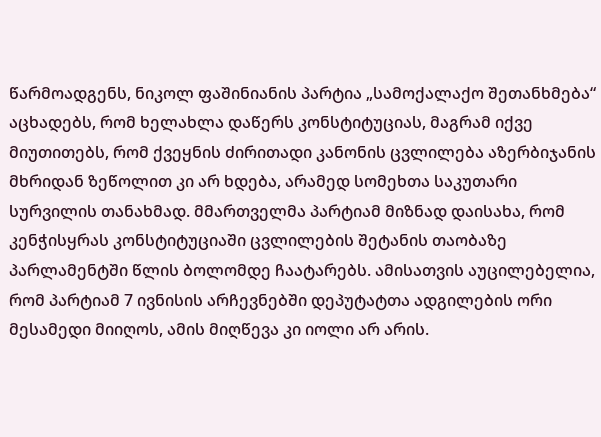წარმოადგენს, ნიკოლ ფაშინიანის პარტია „სამოქალაქო შეთანხმება“ აცხადებს, რომ ხელახლა დაწერს კონსტიტუციას, მაგრამ იქვე მიუთითებს, რომ ქვეყნის ძირითადი კანონის ცვლილება აზერბიჯანის მხრიდან ზეწოლით კი არ ხდება, არამედ სომეხთა საკუთარი სურვილის თანახმად. მმართველმა პარტიამ მიზნად დაისახა, რომ კენჭისყრას კონსტიტუციაში ცვლილების შეტანის თაობაზე პარლამენტში წლის ბოლომდე ჩაატარებს. ამისათვის აუცილებელია, რომ პარტიამ 7 ივნისის არჩევნებში დეპუტატთა ადგილების ორი მესამედი მიიღოს, ამის მიღწევა კი იოლი არ არის.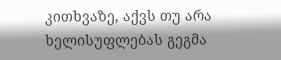კითხვაზე, აქვს თუ არა ხელისუფლებას გეგმა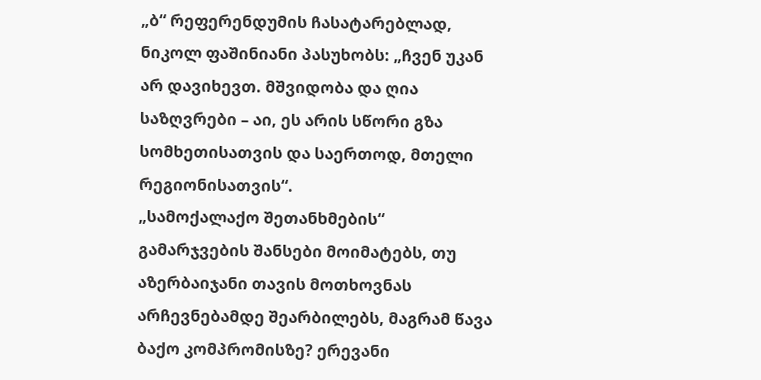„ბ“ რეფერენდუმის ჩასატარებლად, ნიკოლ ფაშინიანი პასუხობს: „ჩვენ უკან არ დავიხევთ. მშვიდობა და ღია საზღვრები – აი, ეს არის სწორი გზა სომხეთისათვის და საერთოდ, მთელი რეგიონისათვის“.
„სამოქალაქო შეთანხმების“ გამარჯვების შანსები მოიმატებს, თუ აზერბაიჯანი თავის მოთხოვნას არჩევნებამდე შეარბილებს, მაგრამ წავა ბაქო კომპრომისზე? ერევანი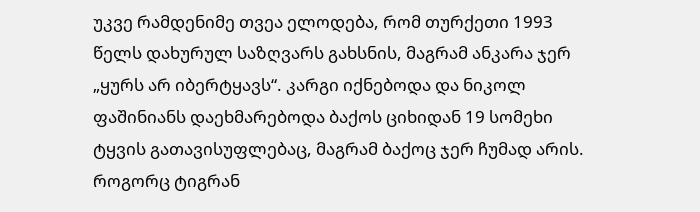უკვე რამდენიმე თვეა ელოდება, რომ თურქეთი 1993 წელს დახურულ საზღვარს გახსნის, მაგრამ ანკარა ჯერ „ყურს არ იბერტყავს“. კარგი იქნებოდა და ნიკოლ ფაშინიანს დაეხმარებოდა ბაქოს ციხიდან 19 სომეხი ტყვის გათავისუფლებაც, მაგრამ ბაქოც ჯერ ჩუმად არის.
როგორც ტიგრან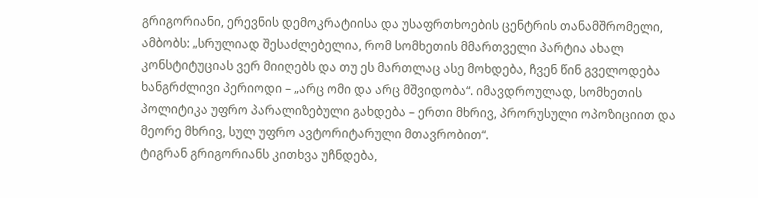გრიგორიანი, ერევნის დემოკრატიისა და უსაფრთხოების ცენტრის თანამშრომელი, ამბობს: „სრულიად შესაძლებელია, რომ სომხეთის მმართველი პარტია ახალ კონსტიტუციას ვერ მიიღებს და თუ ეს მართლაც ასე მოხდება, ჩვენ წინ გველოდება ხანგრძლივი პერიოდი – „არც ომი და არც მშვიდობა“. იმავდროულად, სომხეთის პოლიტიკა უფრო პარალიზებული გახდება – ერთი მხრივ, პრორუსული ოპოზიციით და მეორე მხრივ, სულ უფრო ავტორიტარული მთავრობით“.
ტიგრან გრიგორიანს კითხვა უჩნდება,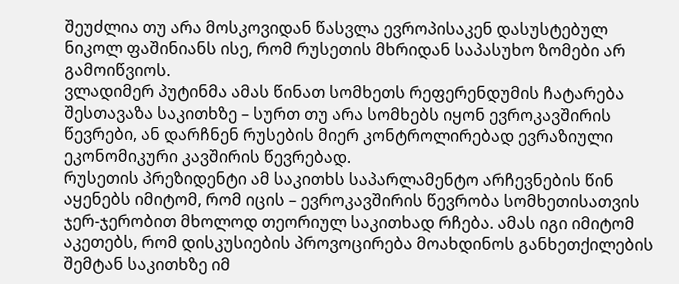შეუძლია თუ არა მოსკოვიდან წასვლა ევროპისაკენ დასუსტებულ ნიკოლ ფაშინიანს ისე, რომ რუსეთის მხრიდან საპასუხო ზომები არ გამოიწვიოს.
ვლადიმერ პუტინმა ამას წინათ სომხეთს რეფერენდუმის ჩატარება შესთავაზა საკითხზე – სურთ თუ არა სომხებს იყონ ევროკავშირის წევრები, ან დარჩნენ რუსების მიერ კონტროლირებად ევრაზიული ეკონომიკური კავშირის წევრებად.
რუსეთის პრეზიდენტი ამ საკითხს საპარლამენტო არჩევნების წინ აყენებს იმიტომ, რომ იცის – ევროკავშირის წევრობა სომხეთისათვის ჯერ-ჯერობით მხოლოდ თეორიულ საკითხად რჩება. ამას იგი იმიტომ აკეთებს, რომ დისკუსიების პროვოცირება მოახდინოს განხეთქილების შემტან საკითხზე იმ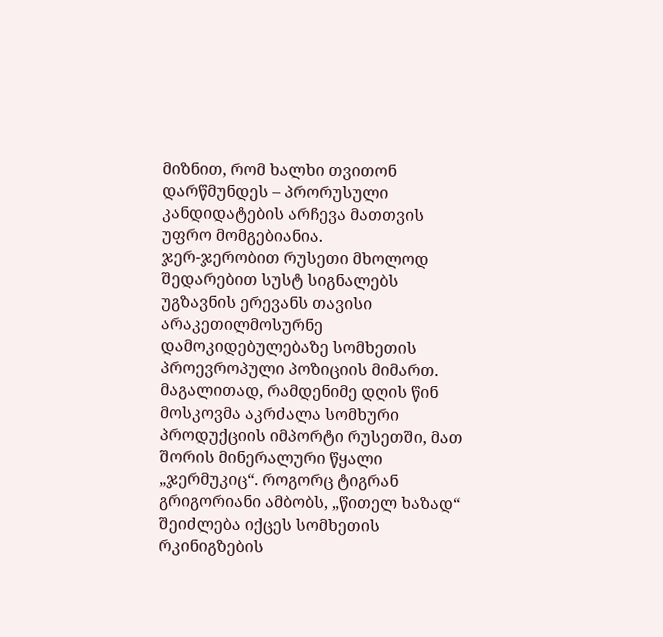მიზნით, რომ ხალხი თვითონ დარწმუნდეს – პრორუსული კანდიდატების არჩევა მათთვის უფრო მომგებიანია.
ჯერ-ჯერობით რუსეთი მხოლოდ შედარებით სუსტ სიგნალებს უგზავნის ერევანს თავისი არაკეთილმოსურნე დამოკიდებულებაზე სომხეთის პროევროპული პოზიციის მიმართ. მაგალითად, რამდენიმე დღის წინ მოსკოვმა აკრძალა სომხური პროდუქციის იმპორტი რუსეთში, მათ შორის მინერალური წყალი „ჯერმუკიც“. როგორც ტიგრან გრიგორიანი ამბობს, „წითელ ხაზად“ შეიძლება იქცეს სომხეთის რკინიგზების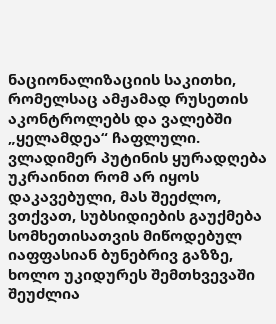ნაციონალიზაციის საკითხი, რომელსაც ამჟამად რუსეთის აკონტროლებს და ვალებში „ყელამდეა“ ჩაფლული.
ვლადიმერ პუტინის ყურადღება უკრაინით რომ არ იყოს დაკავებული, მას შეეძლო, ვთქვათ, სუბსიდიების გაუქმება სომხეთისათვის მიწოდებულ იაფფასიან ბუნებრივ გაზზე, ხოლო უკიდურეს შემთხვევაში შეუძლია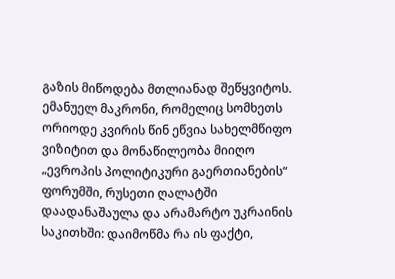გაზის მიწოდება მთლიანად შეწყვიტოს.
ემანუელ მაკრონი, რომელიც სომხეთს ორიოდე კვირის წინ ეწვია სახელმწიფო ვიზიტით და მონაწილეობა მიიღო „ევროპის პოლიტიკური გაერთიანების“ ფორუმში, რუსეთი ღალატში დაადანაშაულა და არამარტო უკრაინის საკითხში: დაიმოწმა რა ის ფაქტი,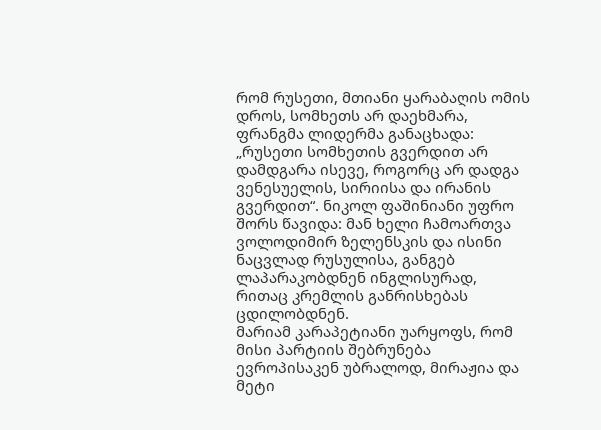რომ რუსეთი, მთიანი ყარაბაღის ომის დროს, სომხეთს არ დაეხმარა, ფრანგმა ლიდერმა განაცხადა: „რუსეთი სომხეთის გვერდით არ დამდგარა ისევე, როგორც არ დადგა ვენესუელის, სირიისა და ირანის გვერდით“. ნიკოლ ფაშინიანი უფრო შორს წავიდა: მან ხელი ჩამოართვა ვოლოდიმირ ზელენსკის და ისინი ნაცვლად რუსულისა, განგებ ლაპარაკობდნენ ინგლისურად, რითაც კრემლის განრისხებას ცდილობდნენ.
მარიამ კარაპეტიანი უარყოფს, რომ მისი პარტიის შებრუნება ევროპისაკენ უბრალოდ, მირაჟია და მეტი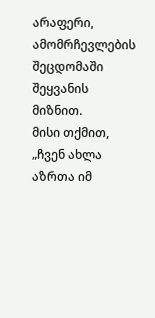არაფერი, ამომრჩევლების შეცდომაში შეყვანის მიზნით.
მისი თქმით, „ჩვენ ახლა აზრთა იმ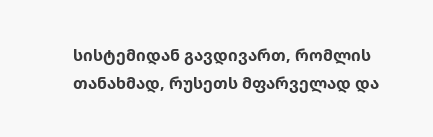სისტემიდან გავდივართ, რომლის თანახმად, რუსეთს მფარველად და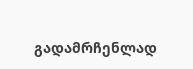გადამრჩენლად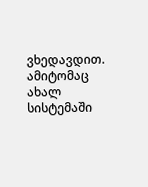ვხედავდით. ამიტომაც ახალ სისტემაში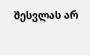შესვლას არ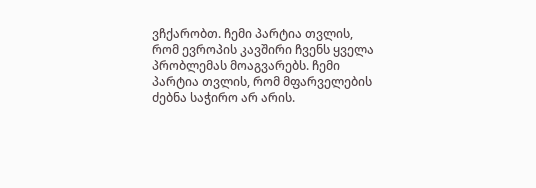ვჩქარობთ. ჩემი პარტია თვლის, რომ ევროპის კავშირი ჩვენს ყველა პრობლემას მოაგვარებს. ჩემი პარტია თვლის, რომ მფარველების ძებნა საჭირო არ არის.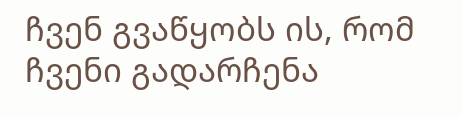ჩვენ გვაწყობს ის, რომ ჩვენი გადარჩენა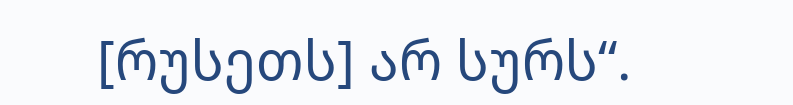[რუსეთს] არ სურს“.